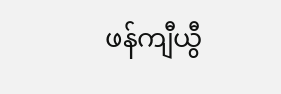ဖန်ကျီယွီ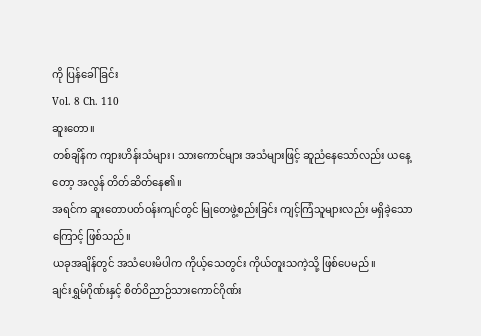ကို ပြန်ခေါ်ခြင်း
Vol. 8 Ch. 110
ဆူးတော။
တစ်ချိန်က ကျားဟိန်းသံများ၊ သားကောင်များ အသံများဖြင့် ဆူညံနေသော်လည်း ယနေ့တော့ အလွန် တိတ်ဆိတ်နေ၏။
အရင်က ဆူးတောပတ်ဝန်းကျင်တွင် မြုတေဖွဲ့စည်းခြင်း ကျင့်ကြံသူများလည်း မရှိခဲ့သောကြောင့် ဖြစ်သည်။
ယခုအချိန်တွင် အသံပေးမိပါက ကိုယ့်သေတွင်း ကိုယ်တူးသကဲ့သို့ ဖြစ်ပေမည်။
ချင်းရွှမ်ဂိုဏ်းနှင့် စိတ်ဝိညာဉ်သားကောင်ဂိုဏ်း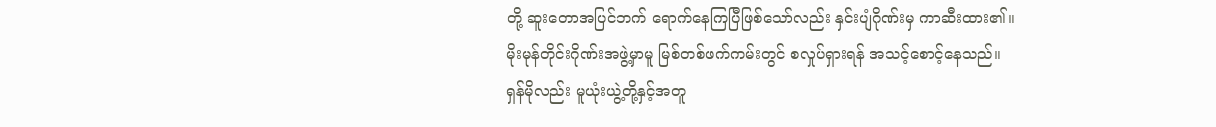တို့ ဆူးတောအပြင်ဘက် ရောက်နေကြပြီဖြစ်သော်လည်း နှင်းပျံဂိုဏ်းမှ ကာဆီးထား၏။
မိုးမုန်တိုင်းဂိုဏ်းအဖွဲ့မှာမူ မြစ်တစ်ဖက်ကမ်းတွင် စလှုပ်ရှားရန် အသင့်စောင့်နေသည်။
ရှန်မိုလည်း မူယုံးယွဲ့တို့နှင့်အတူ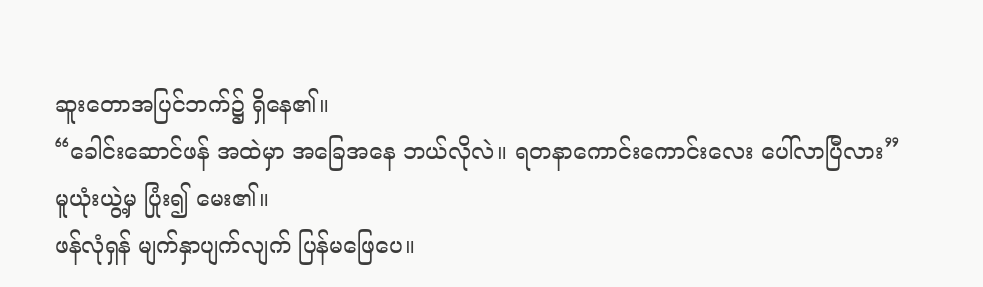ဆူးတောအပြင်ဘက်၌ ရှိနေ၏။
“ခေါင်းဆောင်ဖန် အထဲမှာ အခြေအနေ ဘယ်လိုလဲ။ ရတနာကောင်းကောင်းလေး ပေါ်လာပြီလား”
မူယုံးယွဲ့မှ ပြုံး၍ မေး၏။
ဖန်လုံရှန် မျက်နှာပျက်လျက် ပြန်မဖြေပေ။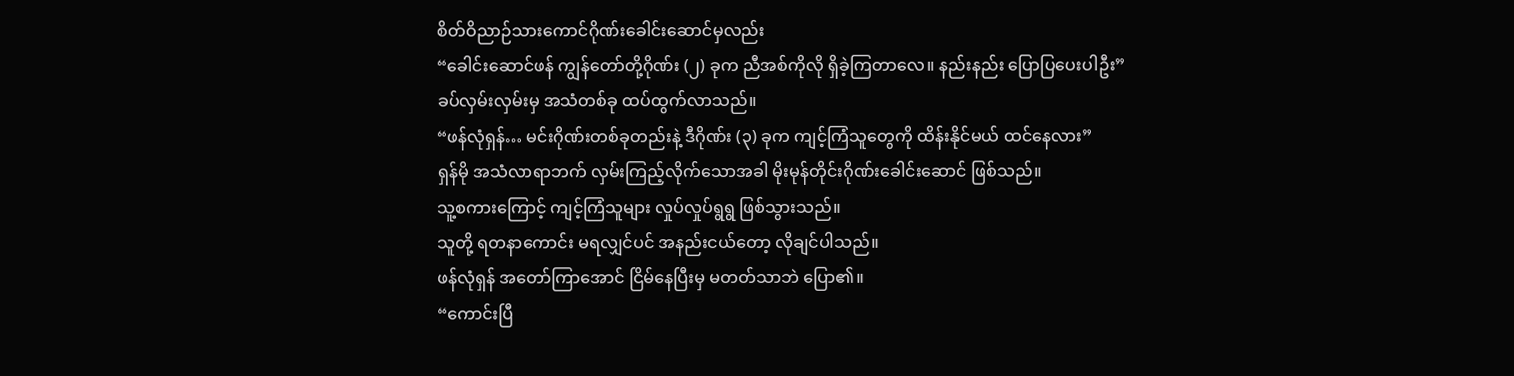စိတ်ဝိညာဉ်သားကောင်ဂိုဏ်းခေါင်းဆောင်မှလည်း
“ခေါင်းဆောင်ဖန် ကျွန်တော်တို့ဂိုဏ်း (၂) ခုက ညီအစ်ကိုလို ရှိခဲ့ကြတာလေ။ နည်းနည်း ပြောပြပေးပါဦး”
ခပ်လှမ်းလှမ်းမှ အသံတစ်ခု ထပ်ထွက်လာသည်။
“ဖန်လုံရှန်… မင်းဂိုဏ်းတစ်ခုတည်းနဲ့ ဒီဂိုဏ်း (၃) ခုက ကျင့်ကြံသူတွေကို ထိန်းနိုင်မယ် ထင်နေလား”
ရှန်မို အသံလာရာဘက် လှမ်းကြည့်လိုက်သောအခါ မိုးမုန်တိုင်းဂိုဏ်းခေါင်းဆောင် ဖြစ်သည်။
သူ့စကားကြောင့် ကျင့်ကြံသူများ လှုပ်လှုပ်ရွရွ ဖြစ်သွားသည်။
သူတို့ ရတနာကောင်း မရလျှင်ပင် အနည်းငယ်တော့ လိုချင်ပါသည်။
ဖန်လုံရှန် အတော်ကြာအောင် ငြိမ်နေပြီးမှ မတတ်သာဘဲ ပြော၏။
“ကောင်းပြီ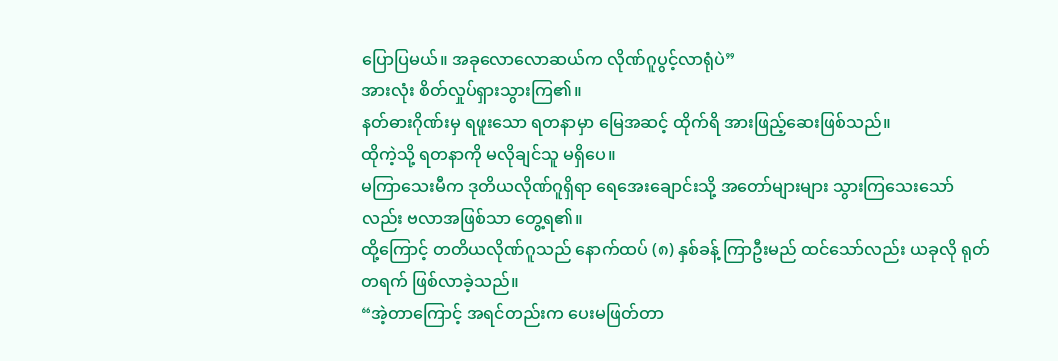ပြောပြမယ်။ အခုလောလောဆယ်က လိုဏ်ဂူပွင့်လာရုံပဲ”
အားလုံး စိတ်လှုပ်ရှားသွားကြ၏။
နတ်ဓားဂိုဏ်းမှ ရဖူးသော ရတနာမှာ မြေအဆင့် ထိုက်ရိ အားဖြည့်ဆေးဖြစ်သည်။
ထိုကဲ့သို့ ရတနာကို မလိုချင်သူ မရှိပေ။
မကြာသေးမီက ဒုတိယလိုဏ်ဂူရှိရာ ရေအေးချောင်းသို့ အတော်များများ သွားကြသေးသော်လည်း ဗလာအဖြစ်သာ တွေ့ရ၏။
ထို့ကြောင့် တတိယလိုဏ်ဂူသည် နောက်ထပ် (၈) နှစ်ခန့် ကြာဦးမည် ထင်သော်လည်း ယခုလို ရုတ်တရက် ဖြစ်လာခဲ့သည်။
“အဲ့တာကြောင့် အရင်တည်းက ပေးမဖြတ်တာ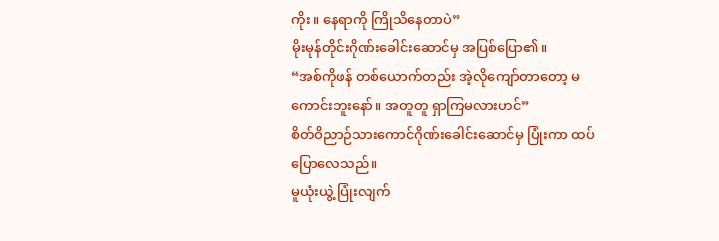ကိုး။ နေရာကို ကြိုသိနေတာပဲ”
မိုးမုန်တိုင်းဂိုဏ်းခေါင်းဆောင်မှ အပြစ်ပြော၏။
“အစ်ကိုဖန် တစ်ယောက်တည်း အဲ့လိုကျော်တာတော့ မကောင်းဘူးနော်။ အတူတူ ရှာကြမလားဟင်”
စိတ်ဝိညာဉ်သားကောင်ဂိုဏ်းခေါင်းဆောင်မှ ပြုံးကာ ထပ်ပြောလေသည်။
မူယုံးယွဲ့ ပြုံးလျက်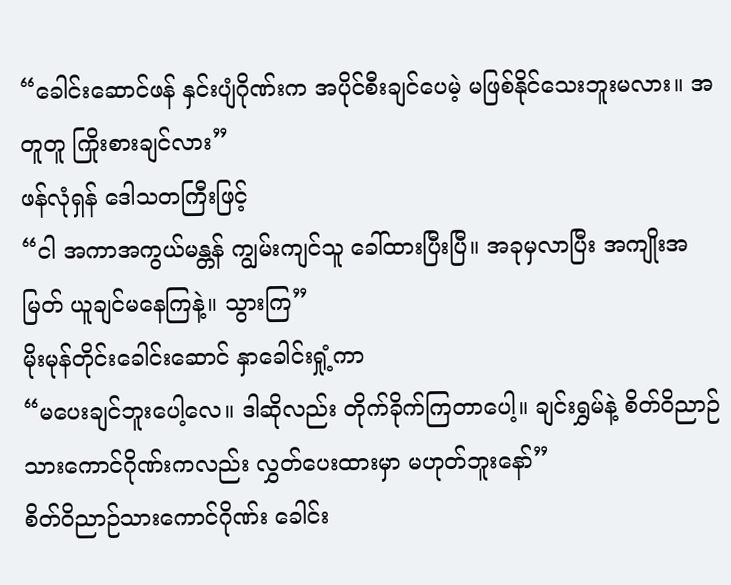“ခေါင်းဆောင်ဖန် နှင်းပျံဂိုဏ်းက အပိုင်စီးချင်ပေမဲ့ မဖြစ်နိုင်သေးဘူးမလား။ အတူတူ ကြိုးစားချင်လား”
ဖန်လုံရှန် ဒေါသတကြီးဖြင့်
“ငါ အကာအကွယ်မန္တန် ကျွမ်းကျင်သူ ခေါ်ထားပြီးပြီ။ အခုမှလာပြီး အကျိုးအမြတ် ယူချင်မနေကြနဲ့။ သွားကြ”
မိုးမုန်တိုင်းခေါင်းဆောင် နှာခေါင်းရှုံ့ကာ
“မပေးချင်ဘူးပေါ့လေ။ ဒါဆိုလည်း တိုက်ခိုက်ကြတာပေါ့။ ချင်းရွှမ်နဲ့ စိတ်ဝိညာဉ်သားကောင်ဂိုဏ်းကလည်း လွှတ်ပေးထားမှာ မဟုတ်ဘူးနော်”
စိတ်ဝိညာဉ်သားကောင်ဂိုဏ်း ခေါင်း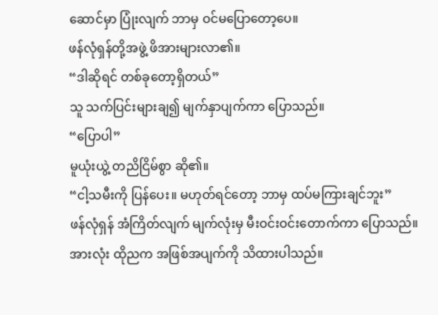ဆောင်မှာ ပြုံးလျက် ဘာမှ ဝင်မပြောတော့ပေ။
ဖန်လုံရှန်တို့အဖွဲ့ ဖိအားများလာ၏။
“ဒါဆိုရင် တစ်ခုတော့ရှိတယ်”
သူ သက်ပြင်းများချ၍ မျက်နှာပျက်ကာ ပြောသည်။
“ပြောပါ”
မူယုံးယွဲ့ တညိငြိမ်စွာ ဆို၏။
“ငါ့သမီးကို ပြန်ပေး။ မဟုတ်ရင်တော့ ဘာမှ ထပ်မကြားချင်ဘူး”
ဖန်လုံရှန် အံကြိတ်လျက် မျက်လုံးမှ မီးဝင်းဝင်းတောက်ကာ ပြောသည်။
အားလုံး ထိုညက အဖြစ်အပျက်ကို သိထားပါသည်။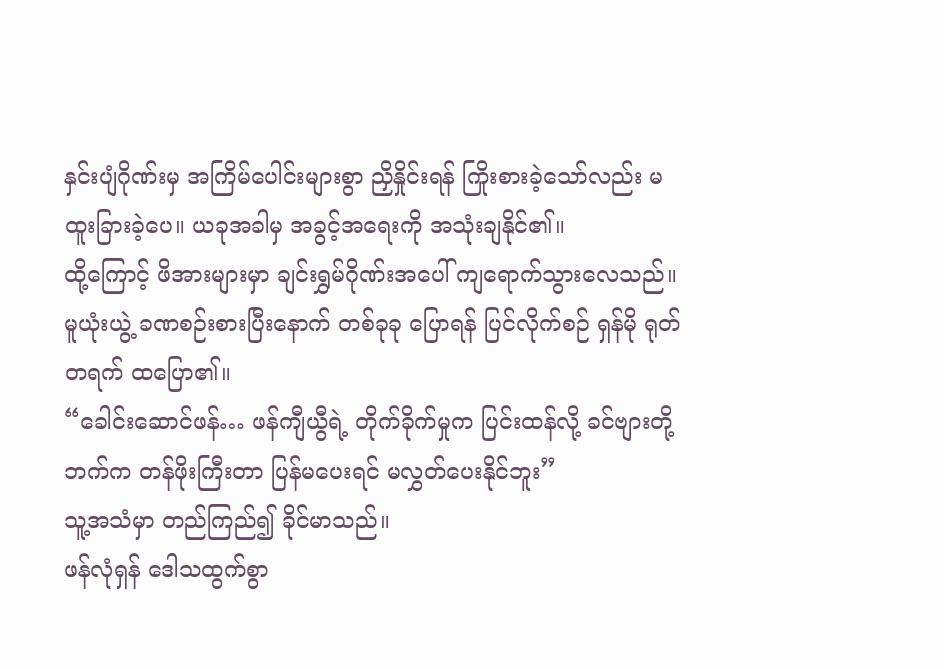နှင်းပျံဂိုဏ်းမှ အကြိမ်ပေါင်းများစွာ ညှိနှိုင်းရန် ကြိုးစားခဲ့သော်လည်း မထူးခြားခဲ့ပေ။ ယခုအခါမှ အခွင့်အရေးကို အသုံးချနိုင်၏။
ထို့ကြောင့် ဖိအားများမှာ ချင်းရွှမ်ဂိုဏ်းအပေါ် ကျရောက်သွားလေသည်။
မူယုံးယွဲ့ ခဏစဉ်းစားပြီးနောက် တစ်ခုခု ပြောရန် ပြင်လိုက်စဉ် ရှန်မို ရုတ်တရက် ထပြော၏။
“ခေါင်းဆောင်ဖန်… ဖန်ကျီယွီရဲ့ တိုက်ခိုက်မှုက ပြင်းထန်လို့ ခင်ဗျားတို့ဘက်က တန်ဖိုးကြီးတာ ပြန်မပေးရင် မလွှတ်ပေးနိုင်ဘူး”
သူ့အသံမှာ တည်ကြည်၍ ခိုင်မာသည်။
ဖန်လုံရှန် ဒေါသထွက်စွာ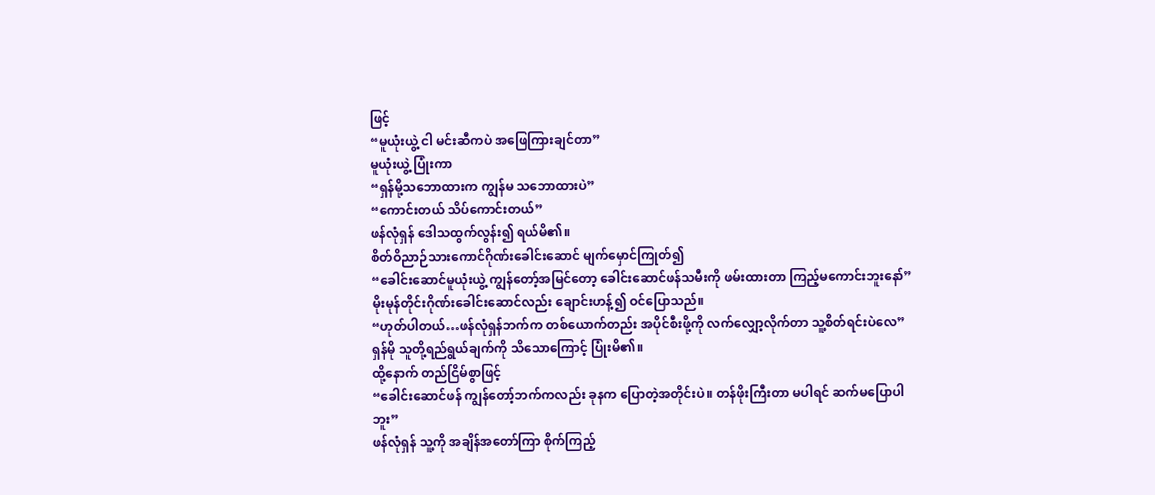ဖြင့်
“မူယုံးယွဲ့ ငါ မင်းဆီကပဲ အဖြေကြားချင်တာ”
မူယုံးယွဲ့ ပြုံးကာ
“ရှန်မို့သဘောထားက ကျွန်မ သဘောထားပဲ”
“ကောင်းတယ် သိပ်ကောင်းတယ်”
ဖန်လုံရှန် ဒေါသထွက်လွန်း၍ ရယ်မိ၏။
စိတ်ဝိညာဉ်သားကောင်ဂိုဏ်းခေါင်းဆောင် မျက်မှောင်ကြုတ်၍
“ခေါင်းဆောင်မူယုံးယွဲ့ ကျွန်တော့်အမြင်တော့ ခေါင်းဆောင်ဖန်သမီးကို ဖမ်းထားတာ ကြည့်မကောင်းဘူးနော်”
မိုးမုန်တိုင်းဂိုဏ်းခေါင်းဆောင်လည်း ချောင်းဟန့်၍ ဝင်ပြောသည်။
“ဟုတ်ပါတယ်…ဖန်လုံရှန်ဘက်က တစ်ယောက်တည်း အပိုင်စီးဖို့ကို လက်လျှော့လိုက်တာ သူ့စိတ်ရင်းပဲလေ”
ရှန်မို သူတို့ရည်ရွယ်ချက်ကို သိသောကြောင့် ပြုံးမိ၏။
ထို့နောက် တည်ငြိမ်စွာဖြင့်
“ခေါင်းဆောင်ဖန် ကျွန်တော့်ဘက်ကလည်း ခုနက ပြောတဲ့အတိုင်းပဲ။ တန်ဖိုးကြီးတာ မပါရင် ဆက်မပြောပါဘူး”
ဖန်လုံရှန် သူ့ကို အချိန်အတော်ကြာ စိုက်ကြည့်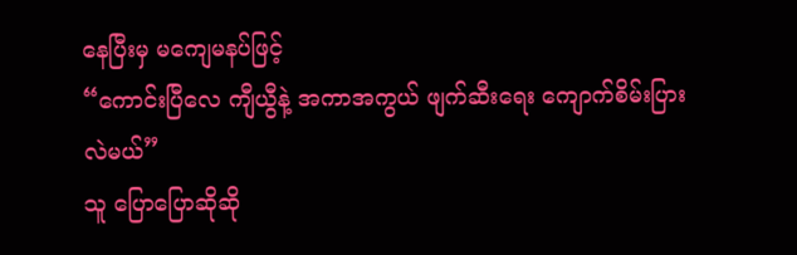နေပြီးမှ မကျေမနပ်ဖြင့်
“ကောင်းပြီလေ ကျီယွီနဲ့ အကာအကွယ် ဖျက်ဆီးရေး ကျောက်စိမ်းပြား လဲမယ်”
သူ ပြောပြောဆိုဆို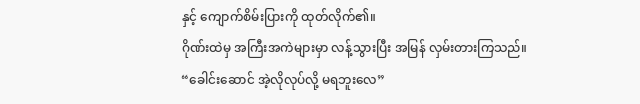နှင့် ကျောက်စိမ်းပြားကို ထုတ်လိုက်၏။
ဂိုဏ်းထဲမှ အကြီးအကဲများမှာ လန့်သွားပြီး အမြန် လှမ်းတားကြသည်။
“ခေါင်းဆောင် အဲ့လိုလုပ်လို့ မရဘူးလေ”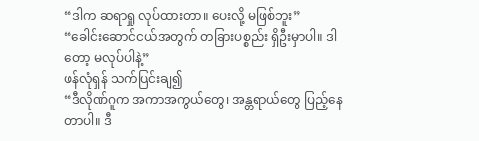“ဒါက ဆရာရှု လုပ်ထားတာ။ ပေးလို့ မဖြစ်ဘူး”
“ခေါင်းဆောင်ငယ်အတွက် တခြားပစ္စည်း ရှိဦးမှာပါ။ ဒါတော့ မလုပ်ပါနဲ့”
ဖန်လုံရှန် သက်ပြင်းချ၍
“ဒီလိုဏ်ဂူက အကာအကွယ်တွေ၊ အန္တရာယ်တွေ ပြည့်နေတာပါ။ ဒီ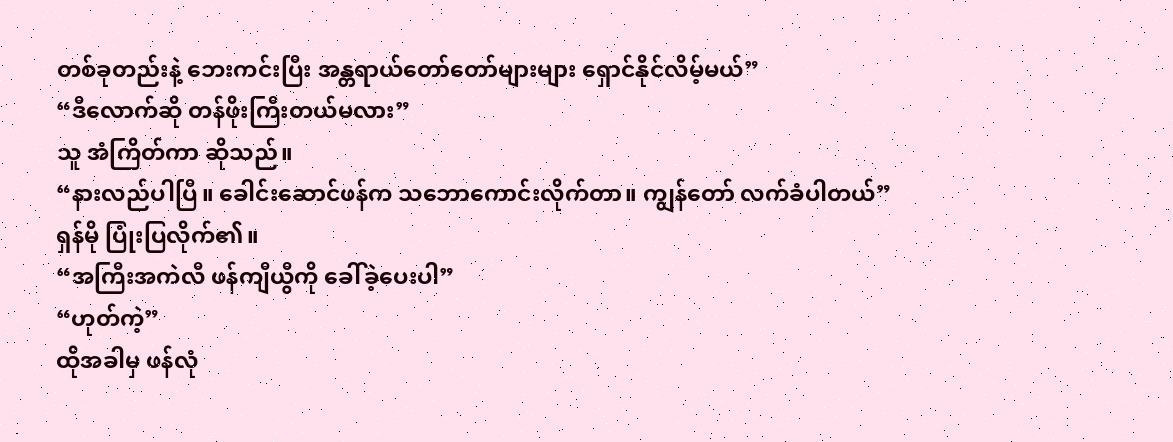တစ်ခုတည်းနဲ့ ဘေးကင်းပြီး အန္တရာယ်တော်တော်များများ ရှောင်နိုင်လိမ့်မယ်”
“ဒီလောက်ဆို တန်ဖိုးကြီးတယ်မလား”
သူ အံကြိတ်ကာ ဆိုသည်။
“နားလည်ပါပြီ။ ခေါင်းဆောင်ဖန်က သဘောကောင်းလိုက်တာ။ ကျွန်တော် လက်ခံပါတယ်”
ရှန်မို ပြုံးပြလိုက်၏။
“အကြီးအကဲလီ ဖန်ကျီယွီကို ခေါ်ခဲ့ပေးပါ”
“ဟုတ်ကဲ့”
ထိုအခါမှ ဖန်လုံ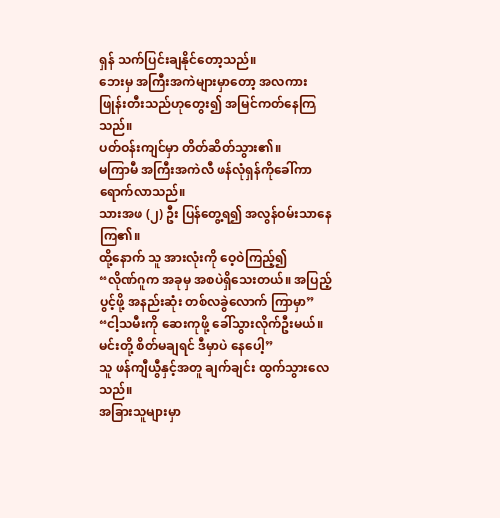ရှန် သက်ပြင်းချနိုင်တော့သည်။
ဘေးမှ အကြီးအကဲများမှာတော့ အလကား ဖြုန်းတီးသည်ဟုတွေး၍ အမြင်ကတ်နေကြသည်။
ပတ်ဝန်းကျင်မှာ တိတ်ဆိတ်သွား၏။
မကြာမီ အကြီးအကဲလီ ဖန်လုံရှန်ကိုခေါ်ကာ ရောက်လာသည်။
သားအဖ (၂) ဦး ပြန်တွေ့ရ၍ အလွန်ဝမ်းသာနေကြ၏။
ထို့နောက် သူ အားလုံးကို ဝေ့ဝဲကြည့်၍
“လိုဏ်ဂူက အခုမှ အစပဲရှိသေးတယ်။ အပြည့်ပွင့်ဖို့ အနည်းဆုံး တစ်လခွဲလောက် ကြာမှာ”
“ငါ့သမီးကို ဆေးကုဖို့ ခေါ်သွားလိုက်ဦးမယ်။ မင်းတို့ စိတ်မချရင် ဒီမှာပဲ နေပေါ့”
သူ ဖန်ကျီယွီနှင့်အတူ ချက်ချင်း ထွက်သွားလေသည်။
အခြားသူများမှာ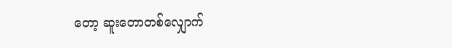တော့ ဆူးတောတစ်လျှောက်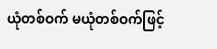ယုံတစ်ဝက် မယုံတစ်ဝက်ဖြင့်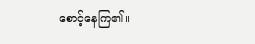စောင့်နေကြ၏။